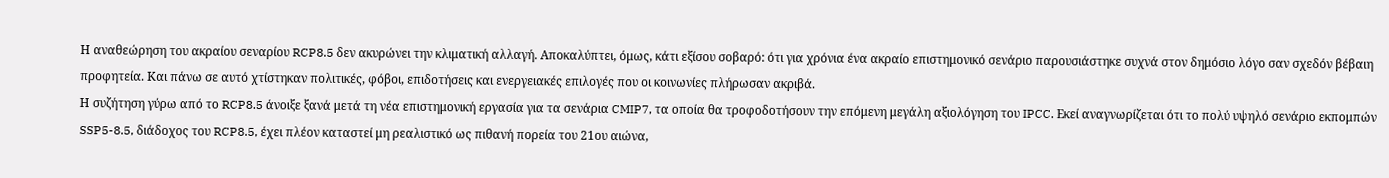Η αναθεώρηση του ακραίου σεναρίου RCP8.5 δεν ακυρώνει την κλιματική αλλαγή. Αποκαλύπτει, όμως, κάτι εξίσου σοβαρό: ότι για χρόνια ένα ακραίο επιστημονικό σενάριο παρουσιάστηκε συχνά στον δημόσιο λόγο σαν σχεδόν βέβαιη προφητεία. Και πάνω σε αυτό χτίστηκαν πολιτικές, φόβοι, επιδοτήσεις και ενεργειακές επιλογές που οι κοινωνίες πλήρωσαν ακριβά.
Η συζήτηση γύρω από το RCP8.5 άνοιξε ξανά μετά τη νέα επιστημονική εργασία για τα σενάρια CMIP7, τα οποία θα τροφοδοτήσουν την επόμενη μεγάλη αξιολόγηση του IPCC. Εκεί αναγνωρίζεται ότι το πολύ υψηλό σενάριο εκπομπών SSP5-8.5, διάδοχος του RCP8.5, έχει πλέον καταστεί μη ρεαλιστικό ως πιθανή πορεία του 21ου αιώνα,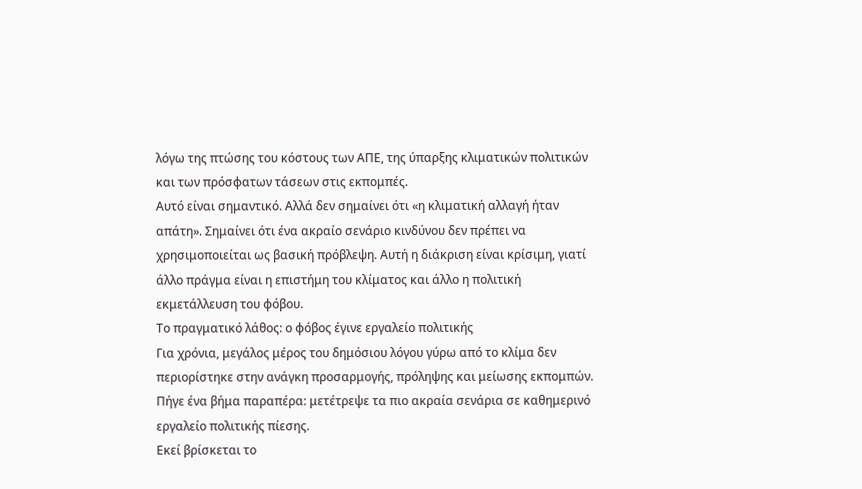λόγω της πτώσης του κόστους των ΑΠΕ, της ύπαρξης κλιματικών πολιτικών και των πρόσφατων τάσεων στις εκπομπές.
Αυτό είναι σημαντικό. Αλλά δεν σημαίνει ότι «η κλιματική αλλαγή ήταν απάτη». Σημαίνει ότι ένα ακραίο σενάριο κινδύνου δεν πρέπει να χρησιμοποιείται ως βασική πρόβλεψη. Αυτή η διάκριση είναι κρίσιμη, γιατί άλλο πράγμα είναι η επιστήμη του κλίματος και άλλο η πολιτική εκμετάλλευση του φόβου.
Το πραγματικό λάθος: ο φόβος έγινε εργαλείο πολιτικής
Για χρόνια, μεγάλος μέρος του δημόσιου λόγου γύρω από το κλίμα δεν περιορίστηκε στην ανάγκη προσαρμογής, πρόληψης και μείωσης εκπομπών. Πήγε ένα βήμα παραπέρα: μετέτρεψε τα πιο ακραία σενάρια σε καθημερινό εργαλείο πολιτικής πίεσης.
Εκεί βρίσκεται το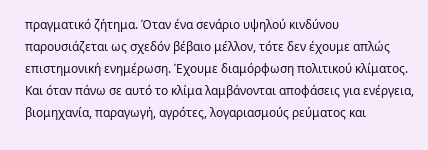πραγματικό ζήτημα. Όταν ένα σενάριο υψηλού κινδύνου παρουσιάζεται ως σχεδόν βέβαιο μέλλον, τότε δεν έχουμε απλώς επιστημονική ενημέρωση. Έχουμε διαμόρφωση πολιτικού κλίματος. Και όταν πάνω σε αυτό το κλίμα λαμβάνονται αποφάσεις για ενέργεια, βιομηχανία, παραγωγή, αγρότες, λογαριασμούς ρεύματος και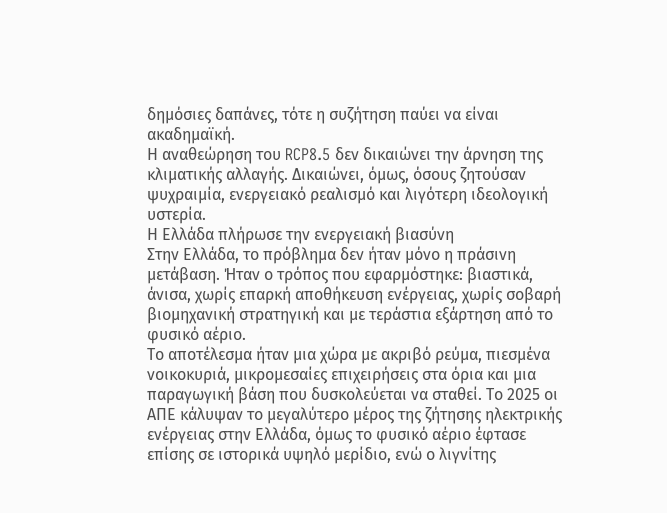δημόσιες δαπάνες, τότε η συζήτηση παύει να είναι ακαδημαϊκή.
Η αναθεώρηση του RCP8.5 δεν δικαιώνει την άρνηση της κλιματικής αλλαγής. Δικαιώνει, όμως, όσους ζητούσαν ψυχραιμία, ενεργειακό ρεαλισμό και λιγότερη ιδεολογική υστερία.
Η Ελλάδα πλήρωσε την ενεργειακή βιασύνη
Στην Ελλάδα, το πρόβλημα δεν ήταν μόνο η πράσινη μετάβαση. Ήταν ο τρόπος που εφαρμόστηκε: βιαστικά, άνισα, χωρίς επαρκή αποθήκευση ενέργειας, χωρίς σοβαρή βιομηχανική στρατηγική και με τεράστια εξάρτηση από το φυσικό αέριο.
Το αποτέλεσμα ήταν μια χώρα με ακριβό ρεύμα, πιεσμένα νοικοκυριά, μικρομεσαίες επιχειρήσεις στα όρια και μια παραγωγική βάση που δυσκολεύεται να σταθεί. Το 2025 οι ΑΠΕ κάλυψαν το μεγαλύτερο μέρος της ζήτησης ηλεκτρικής ενέργειας στην Ελλάδα, όμως το φυσικό αέριο έφτασε επίσης σε ιστορικά υψηλό μερίδιο, ενώ ο λιγνίτης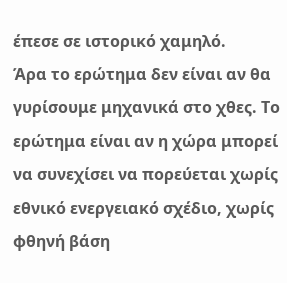έπεσε σε ιστορικό χαμηλό.
Άρα το ερώτημα δεν είναι αν θα γυρίσουμε μηχανικά στο χθες. Το ερώτημα είναι αν η χώρα μπορεί να συνεχίσει να πορεύεται χωρίς εθνικό ενεργειακό σχέδιο, χωρίς φθηνή βάση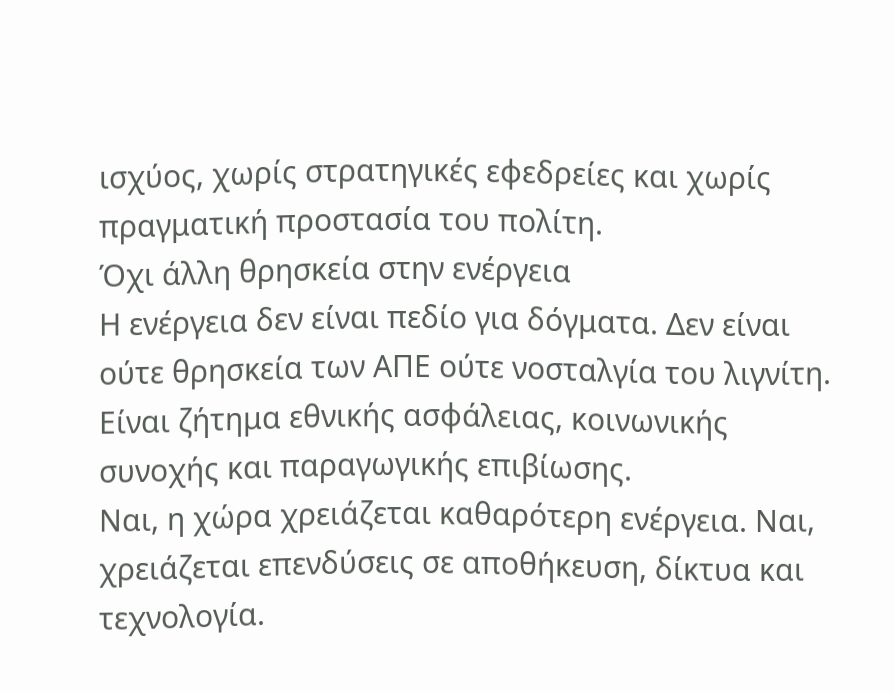ισχύος, χωρίς στρατηγικές εφεδρείες και χωρίς πραγματική προστασία του πολίτη.
Όχι άλλη θρησκεία στην ενέργεια
Η ενέργεια δεν είναι πεδίο για δόγματα. Δεν είναι ούτε θρησκεία των ΑΠΕ ούτε νοσταλγία του λιγνίτη. Είναι ζήτημα εθνικής ασφάλειας, κοινωνικής συνοχής και παραγωγικής επιβίωσης.
Ναι, η χώρα χρειάζεται καθαρότερη ενέργεια. Ναι, χρειάζεται επενδύσεις σε αποθήκευση, δίκτυα και τεχνολογία.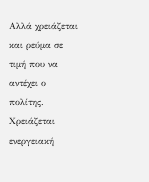Αλλά χρειάζεται και ρεύμα σε τιμή που να αντέχει ο πολίτης. Χρειάζεται ενεργειακή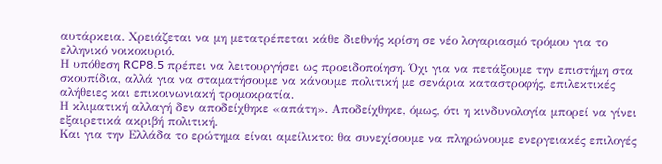αυτάρκεια. Χρειάζεται να μη μετατρέπεται κάθε διεθνής κρίση σε νέο λογαριασμό τρόμου για το ελληνικό νοικοκυριό.
Η υπόθεση RCP8.5 πρέπει να λειτουργήσει ως προειδοποίηση. Όχι για να πετάξουμε την επιστήμη στα σκουπίδια, αλλά για να σταματήσουμε να κάνουμε πολιτική με σενάρια καταστροφής, επιλεκτικές αλήθειες και επικοινωνιακή τρομοκρατία.
Η κλιματική αλλαγή δεν αποδείχθηκε «απάτη». Αποδείχθηκε, όμως, ότι η κινδυνολογία μπορεί να γίνει εξαιρετικά ακριβή πολιτική.
Και για την Ελλάδα το ερώτημα είναι αμείλικτο: θα συνεχίσουμε να πληρώνουμε ενεργειακές επιλογές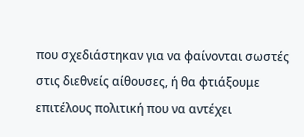που σχεδιάστηκαν για να φαίνονται σωστές στις διεθνείς αίθουσες, ή θα φτιάξουμε επιτέλους πολιτική που να αντέχει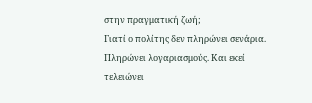στην πραγματική ζωή;
Γιατί ο πολίτης δεν πληρώνει σενάρια. Πληρώνει λογαριασμούς. Και εκεί τελειώνει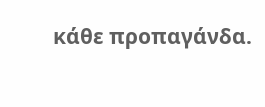κάθε προπαγάνδα.